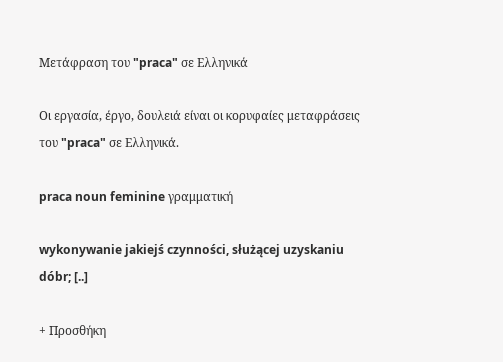Μετάφραση του "praca" σε Ελληνικά

Οι εργασία, έργο, δουλειά είναι οι κορυφαίες μεταφράσεις του "praca" σε Ελληνικά.

praca noun feminine γραμματική

wykonywanie jakiejś czynności, służącej uzyskaniu dóbr; [..]

+ Προσθήκη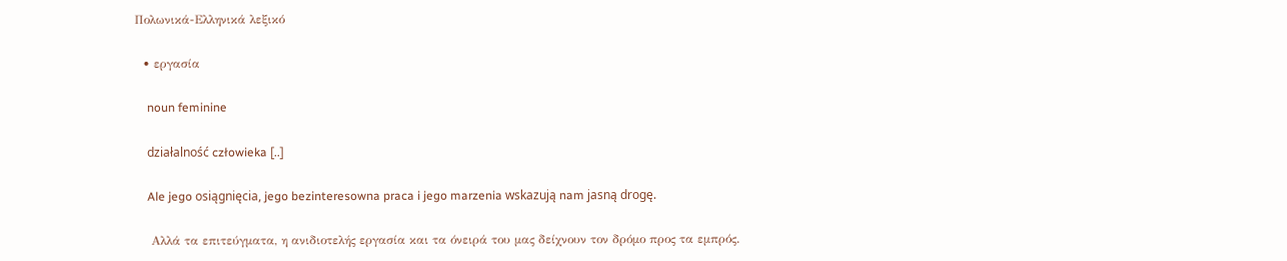Πολωνικά-Ελληνικά λεξικό

  • εργασία

    noun feminine

    działalność człowieka [..]

    Ale jego osiągnięcia, jego bezinteresowna praca i jego marzenia wskazują nam jasną drogę.

    Αλλά τα επιτεύγματα, η ανιδιοτελής εργασία και τα όνειρά του μας δείχνουν τον δρόμο προς τα εμπρός.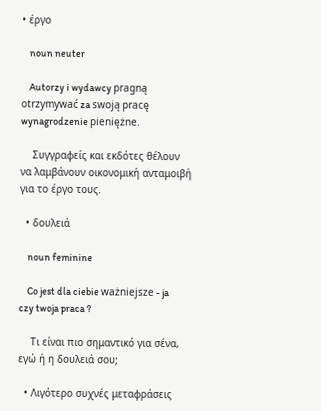• έργο

    noun neuter

    Autorzy i wydawcy pragną otrzymywać za swoją pracę wynagrodzenie pieniężne.

    Συγγραφείς και εκδότες θέλουν να λαμβάνουν οικονομική ανταμοιβή για το έργο τους.

  • δουλειά

    noun feminine

    Co jest dla ciebie ważniejsze - ja czy twoja praca ?

    Τι είναι πιο σημαντικό για σένα, εγώ ή η δουλειά σου;

  • Λιγότερο συχνές μεταφράσεις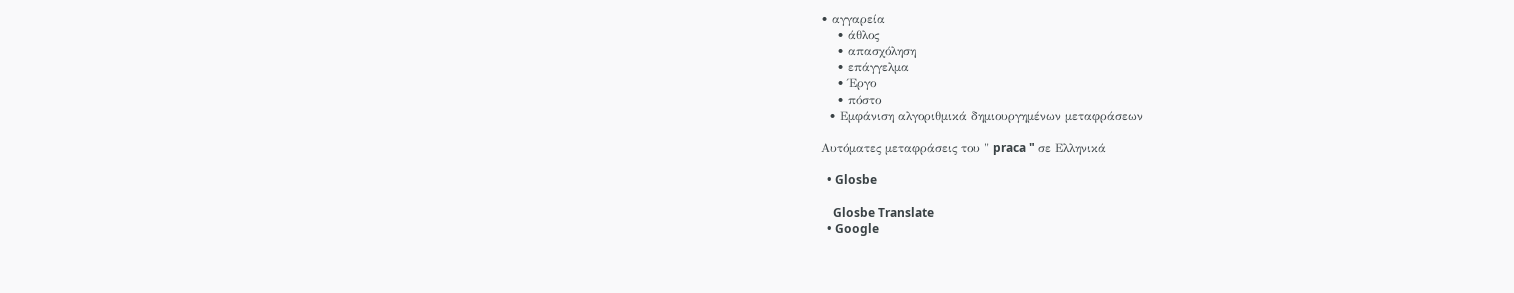• αγγαρεία
    • άθλος
    • απασχόληση
    • επάγγελμα
    • Έργο
    • πόστο
  • Εμφάνιση αλγοριθμικά δημιουργημένων μεταφράσεων

Αυτόματες μεταφράσεις του " praca " σε Ελληνικά

  • Glosbe

    Glosbe Translate
  • Google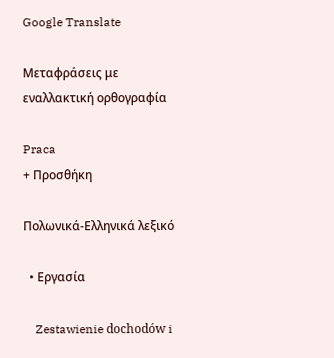Google Translate

Μεταφράσεις με εναλλακτική ορθογραφία

Praca
+ Προσθήκη

Πολωνικά-Ελληνικά λεξικό

  • Εργασία

    Zestawienie dochodów i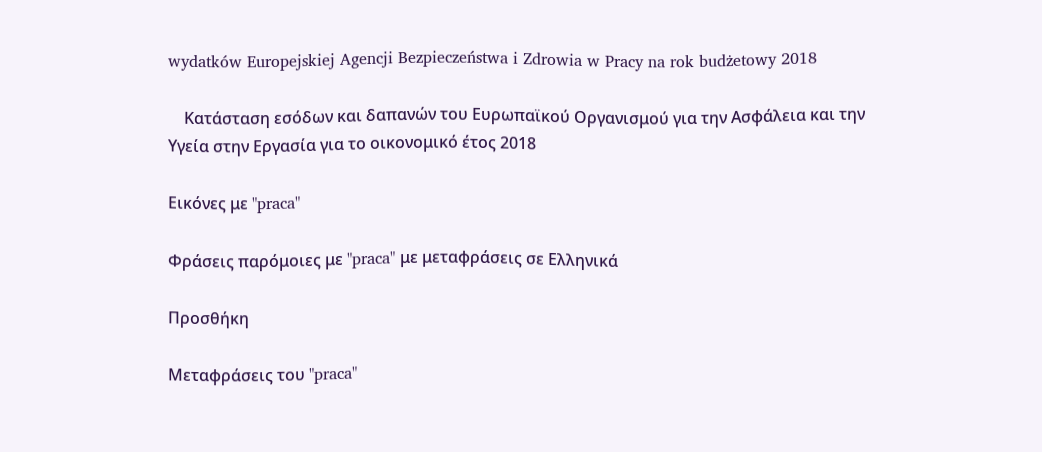wydatków Europejskiej Agencji Bezpieczeństwa i Zdrowia w Pracy na rok budżetowy 2018

    Κατάσταση εσόδων και δαπανών του Ευρωπαϊκού Οργανισμού για την Ασφάλεια και την Υγεία στην Εργασία για το οικονομικό έτος 2018

Εικόνες με "praca"

Φράσεις παρόμοιες με "praca" με μεταφράσεις σε Ελληνικά

Προσθήκη

Μεταφράσεις του "praca"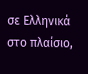σε Ελληνικά στο πλαίσιο,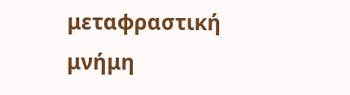μεταφραστική μνήμη